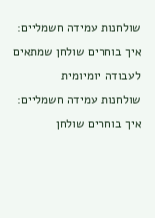שולחנות עמידה חשמליים: איך בוחרים שולחן שמתאים לעבודה יומיומית
שולחנות עמידה חשמליים: איך בוחרים שולחן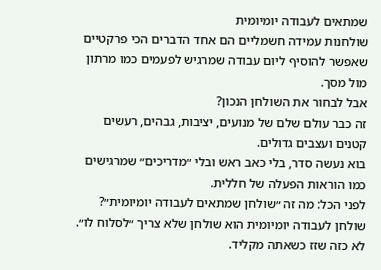שמתאים לעבודה יומיומית
שולחנות עמידה חשמליים הם אחד הדברים הכי פרקטיים שאפשר להוסיף ליום עבודה שמרגיש לפעמים כמו מרתון מול מסך.
אבל לבחור את השולחן הנכון?
זה כבר עולם שלם של מנועים, יציבות, גבהים, רעשים קטנים ועצבים גדולים.
בוא נעשה סדר, בלי כאב ראש ובלי ״מדריכים״ שמרגישים כמו הוראות הפעלה של חללית.
לפני הכל: מה זה ״שולחן שמתאים לעבודה יומיומית״?
שולחן לעבודה יומיומית הוא שולחן שלא צריך ״לסלוח לו״.
לא כזה שזז כשאתה מקליד.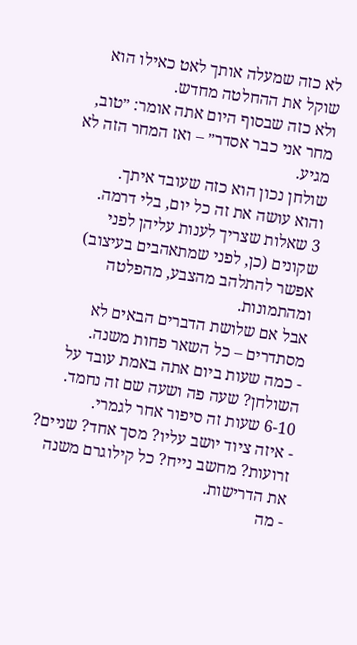לא כזה שמעלה אותך לאט כאילו הוא שוקל את ההחלטה מחדש.
ולא כזה שבסוף היום אתה אומר: ״טוב, מחר אני כבר אסדר״ – ואז המחר הזה לא מגיע.
שולחן נכון הוא כזה שעובד איתך.
והוא עושה את זה כל יום, בלי דרמה.
3 שאלות שצריך לענות עליהן לפני שקונים (כן, לפני שמתאהבים בעיצוב)
אפשר להתלהב מהצבע, מהפלטה ומהתמונות.
אבל אם שלושת הדברים הבאים לא מסתדרים – כל השאר פחות משנה.
- כמה שעות ביום אתה באמת עובד על השולחן? שעה פה ושעה שם זה נחמד. 6-10 שעות זה סיפור אחר לגמרי.
- איזה ציוד יושב עליו? מסך אחד? שניים? זרועות? מחשב נייח? כל קילוגרם משנה את הדרישות.
- מה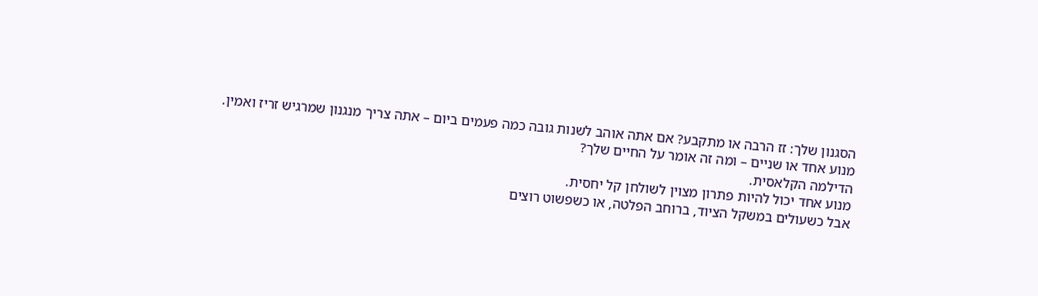הסגנון שלך: זז הרבה או מתקבע? אם אתה אוהב לשנות גובה כמה פעמים ביום – אתה צריך מנגנון שמרגיש זריז ואמין.
מנוע אחד או שניים – ומה זה אומר על החיים שלך?
הדילמה הקלאסית.
מנוע אחד יכול להיות פתרון מצוין לשולחן קל יחסית.
אבל כשעולים במשקל הציוד, ברוחב הפלטה, או כשפשוט רוצים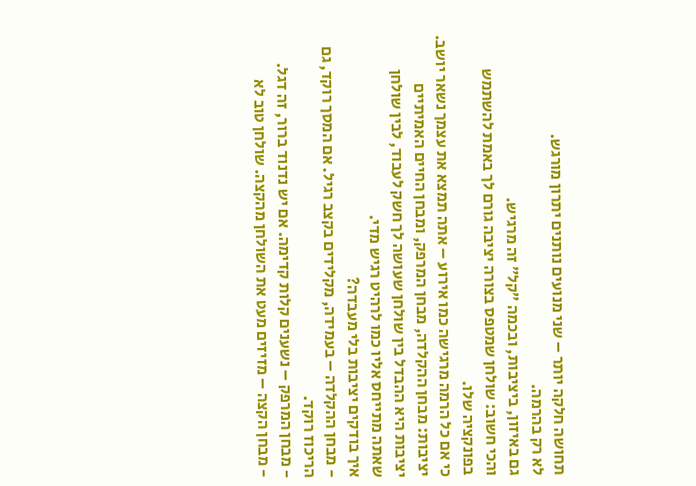תחושה חלקה יותר – שני מנועים נותנים יתרון מורגש.
לא רק בהרמה.
גם באיזון, ביציבות, ובכמה ״קל״ זה מרגיש.
והכי חשוב: שולחן שמטפס בצורה יציבה גורם לך באמת להשתמש בפונקציה שלו.
כי אם כל הרמה מרגישה כמו אירוע – אתה תמצא את עצמך נשאר יושב.
יציבות: מבחן ההקלדה, מבחן המרפק, ומבחן החיים האמיתיים
יציבות היא ההבדל בין שולחן שעושה לך חשק לעבוד, לבין שולחן שאתה מתייחס אליו כמו לרהיט רגיש מדי.
איך בודקים יציבות בלי מעבדה?
- מבחן ההקלדה – בעמידה, מקלידים בקצב רגיל. אם המסך רוקד, גם הריכוז רוקד.
- מבחן המרפק – נשענים קלות קדימה. אם יש נדנוד ברור, זה דגל.
- מבחן הקצה – מזיזים מעט את השולחן מהקצה. שולחן טוב לא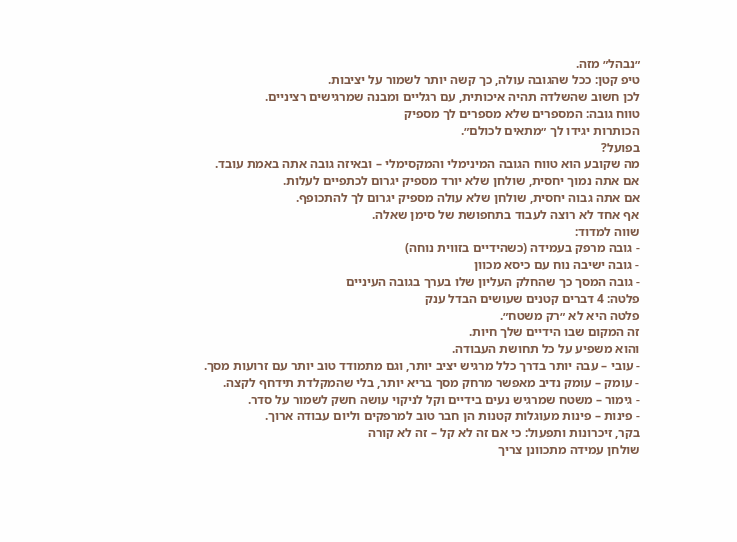״נבהל״ מזה.
טיפ קטן: ככל שהגובה עולה, כך קשה יותר לשמור על יציבות.
לכן חשוב שהשלדה תהיה איכותית, עם רגליים ומבנה שמרגישים רציניים.
טווח גובה: המספרים שלא מספרים לך מספיק
הכותרות יגידו לך ״מתאים לכולם״.
בפועל?
מה שקובע הוא טווח הגובה המינימלי והמקסימלי – ובאיזה גובה אתה באמת עובד.
אם אתה נמוך יחסית, שולחן שלא יורד מספיק יגרום לכתפיים לעלות.
אם אתה גבוה יחסית, שולחן שלא עולה מספיק יגרום לך להתכופף.
אף אחד לא רוצה לעבוד בתחפושת של סימן שאלה.
שווה למדוד:
- גובה מרפק בעמידה (כשהידיים בזווית נוחה)
- גובה ישיבה נוח עם כיסא מכוון
- גובה המסך כך שהחלק העליון שלו בערך בגובה העיניים
פלטה: 4 דברים קטנים שעושים הבדל ענק
פלטה היא לא ״רק משטח״.
זה המקום שבו הידיים שלך חיות.
והוא משפיע על כל תחושת העבודה.
- עובי – עבה יותר בדרך כלל מרגיש יציב יותר, וגם מתמודד טוב יותר עם זרועות מסך.
- עומק – עומק נדיב מאפשר מרחק מסך בריא יותר, בלי שהמקלדת תידחף לקצה.
- גימור – משטח שמרגיש נעים בידיים וקל לניקוי עושה חשק לשמור על סדר.
- פינות – פינות מעוגלות קטנות הן חבר טוב למרפקים וליום עבודה ארוך.
בקר, זיכרונות ותפעול: כי אם זה לא קל – זה לא קורה
שולחן עמידה מתכוונן צריך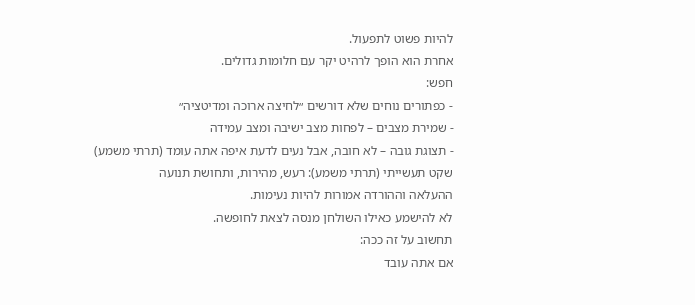להיות פשוט לתפעול.
אחרת הוא הופך לרהיט יקר עם חלומות גדולים.
חפש:
- כפתורים נוחים שלא דורשים ״לחיצה ארוכה ומדיטציה״
- שמירת מצבים – לפחות מצב ישיבה ומצב עמידה
- תצוגת גובה – לא חובה, אבל נעים לדעת איפה אתה עומד (תרתי משמע)
שקט תעשייתי (תרתי משמע): רעש, מהירות, ותחושת תנועה
ההעלאה וההורדה אמורות להיות נעימות.
לא להישמע כאילו השולחן מנסה לצאת לחופשה.
תחשוב על זה ככה:
אם אתה עובד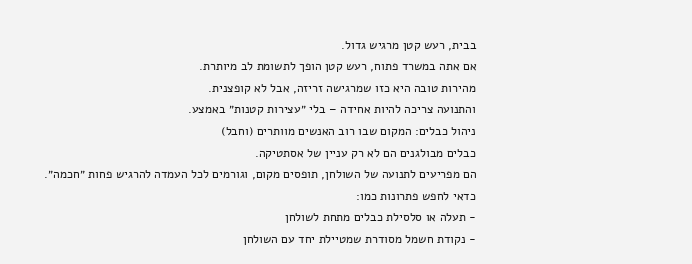בבית, רעש קטן מרגיש גדול.
אם אתה במשרד פתוח, רעש קטן הופך לתשומת לב מיותרת.
מהירות טובה היא כזו שמרגישה זריזה, אבל לא קופצנית.
והתנועה צריכה להיות אחידה – בלי ״עצירות קטנות״ באמצע.
ניהול כבלים: המקום שבו רוב האנשים מוותרים (וחבל)
כבלים מבולגנים הם לא רק עניין של אסתטיקה.
הם מפריעים לתנועה של השולחן, תופסים מקום, וגורמים לכל העמדה להרגיש פחות ״חכמה״.
כדאי לחפש פתרונות כמו:
- תעלה או סלסילת כבלים מתחת לשולחן
- נקודת חשמל מסודרת שמטיילת יחד עם השולחן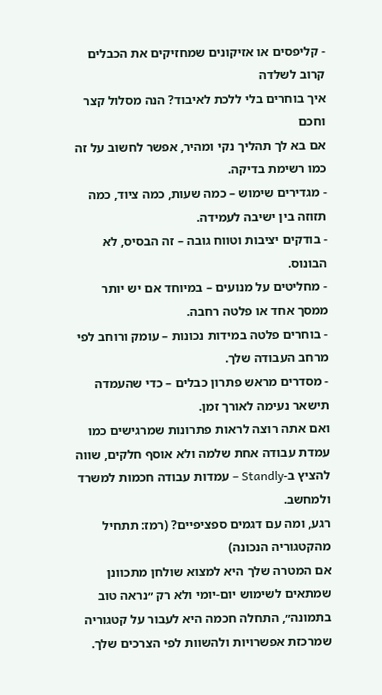- קליפסים או אזיקונים שמחזיקים את הכבלים קרוב לשלדה
איך בוחרים בלי ללכת לאיבוד? הנה מסלול קצר וחכם
אם בא לך תהליך נקי ומהיר, אפשר לחשוב על זה כמו רשימת בדיקה.
- מגדירים שימוש – כמה שעות, כמה ציוד, כמה תזוזה בין ישיבה לעמידה.
- בודקים יציבות וטווח גובה – זה הבסיס, לא הבונוס.
- מחליטים על מנועים – במיוחד אם יש יותר ממסך אחד או פלטה רחבה.
- בוחרים פלטה במידות נכונות – עומק ורוחב לפי מרחב העבודה שלך.
- מסדרים מראש פתרון כבלים – כדי שהעמדה תישאר נעימה לאורך זמן.
ואם אתה רוצה לראות פתרונות שמרגישים כמו עמדת עבודה אחת שלמה ולא אוסף חלקים, שווה להציץ ב-Standly – עמדות עבודה חכמות למשרד ולמחשב.
רגע, ומה עם דגמים ספציפיים? (רמז: תתחיל מהקטגוריה הנכונה)
אם המטרה שלך היא למצוא שולחן מתכוונן שמתאים לשימוש יום-יומי ולא רק ״נראה טוב בתמונה״, התחלה חכמה היא לעבור על קטגוריה שמרכזת אפשרויות ולהשוות לפי הצרכים שלך.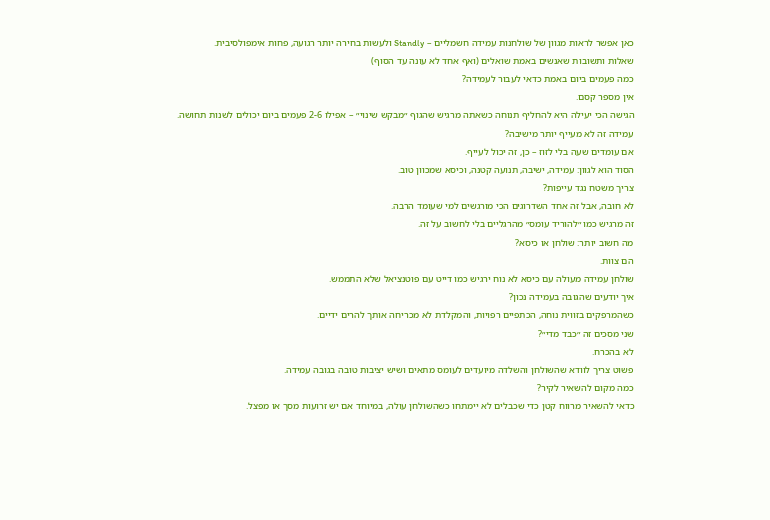כאן אפשר לראות מגוון של שולחנות עמידה חשמליים – Standly ולעשות בחירה יותר רגועה, פחות אימפולסיבית.
שאלות ותשובות שאנשים באמת שואלים (ואף אחד לא עונה עד הסוף)
כמה פעמים ביום באמת כדאי לעבור לעמידה?
אין מספר קסם.
הגישה הכי יעילה היא להחליף תנוחה כשאתה מרגיש שהגוף ״מבקש שינוי״ – אפילו 2-6 פעמים ביום יכולים לשנות תחושה.
עמידה זה לא מעייף יותר מישיבה?
אם עומדים שעה בלי לזוז – כן, זה יכול לעייף.
הסוד הוא לגוון: עמידה, ישיבה, תנועה קטנה, וכיסא שמכוון טוב.
צריך משטח נגד עייפות?
לא חובה, אבל זה אחד השדרוגים הכי מורגשים למי שעומד הרבה.
זה מרגיש כמו ״להוריד עומס״ מהרגליים בלי לחשוב על זה.
מה חשוב יותר: שולחן או כיסא?
הם צוות.
שולחן עמידה מעולה עם כיסא לא נוח ירגיש כמו דייט עם פוטנציאל שלא התממש.
איך יודעים שהגובה בעמידה נכון?
כשהמרפקים בזווית נוחה, הכתפיים רפויות, והמקלדת לא מכריחה אותך להרים ידיים.
שני מסכים זה ״כבד מדי״?
לא בהכרח.
פשוט צריך לוודא שהשולחן והשלדה מיועדים לעומס מתאים ושיש יציבות טובה בגובה עמידה.
כמה מקום להשאיר לקיר?
כדאי להשאיר מרווח קטן כדי שכבלים לא יימתחו כשהשולחן עולה, במיוחד אם יש זרועות מסך או מפצל.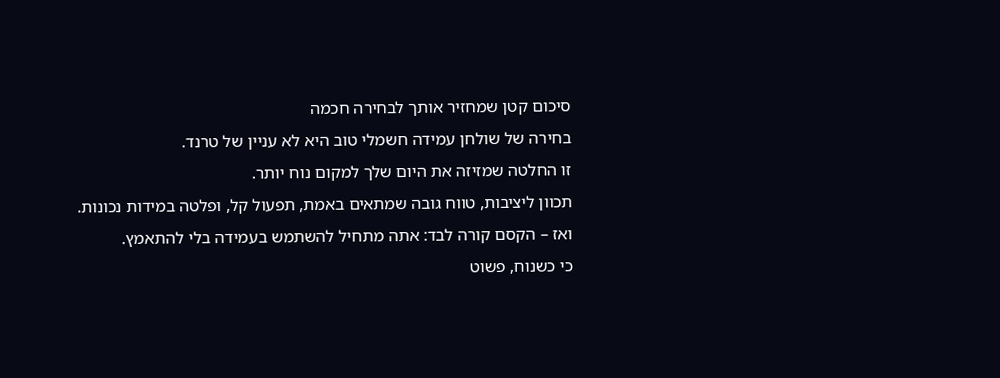סיכום קטן שמחזיר אותך לבחירה חכמה
בחירה של שולחן עמידה חשמלי טוב היא לא עניין של טרנד.
זו החלטה שמזיזה את היום שלך למקום נוח יותר.
תכוון ליציבות, טווח גובה שמתאים באמת, תפעול קל, ופלטה במידות נכונות.
ואז – הקסם קורה לבד: אתה מתחיל להשתמש בעמידה בלי להתאמץ.
כי כשנוח, פשוט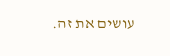עושים את זה.